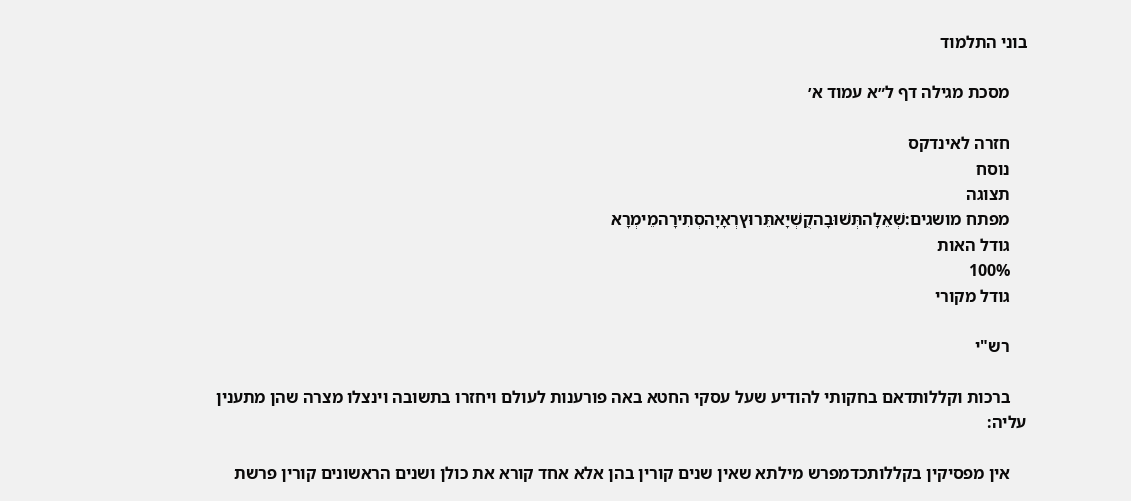בוני התלמוד

    מסכת מגילה דף ל״א עמוד א׳

    חזרה לאינדקס
    נוסח
    תצוגה
    מפתח מושגים:שְׁאֵלָהתְּשׁוּבָהקֻשְׁיָאתֵּרוּץרְאָיָהסְתִירָהמֵימְרָא
    גודל האות
    100%
    גודל מקורי

    רש"י

    ברכות וקללותדאם בחקותי להודיע שעל עסקי החטא באה פורענות לעולם ויחזרו בתשובה וינצלו מצרה שהן מתענין עליה:

    אין מפסיקין בקללותכדמפרש מילתא שאין שנים קורין בהן אלא אחד קורא את כולן ושנים הראשונים קורין פרשת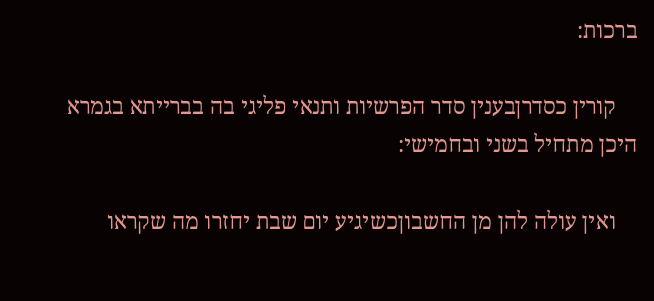ברכות:

    קורין כסדרןבענין סדר הפרשיות ותנאי פליגי בה בברייתא בגמרא היכן מתחיל בשני ובחמישי:

    ואין עולה להן מן החשבוןכשיגיע יום שבת יחזרו מה שקראו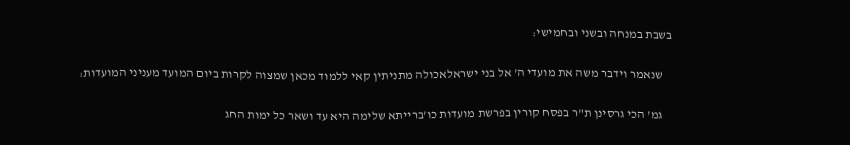בשבת במנחה ובשני ובחמישי:

    שנאמר וידבר משה את מועדי ה' אל בני ישראלאכולה מתניתין קאי ללמוד מכאן שמצוה לקרות ביום המועד מעניני המועדות:

    גמ' הכי גרסינן ת"ר בפסח קורין בפרשת מועדות כו'ברייתא שלימה היא עד ושאר כל ימות החג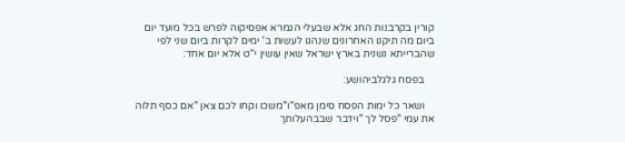קורין בקרבנות החג אלא שבעלי הגמרא אפסיקוה לפרש בכל מועד יום ביום מה תיקנו האחרונים שנהגו לעשות ב' ימים לקרות ביום שני לפי שהברייתא נשנית בארץ ישראל שאין עושין י"ט אלא יום אחד:

    בפסח גלגלביהושע:

    ושאר כל ימות הפסח סימן מאפ"ו"משכו וקחו לכם צאן "אם כסף תלוה את עמי "פסל לך "וידבר שבבהעלותך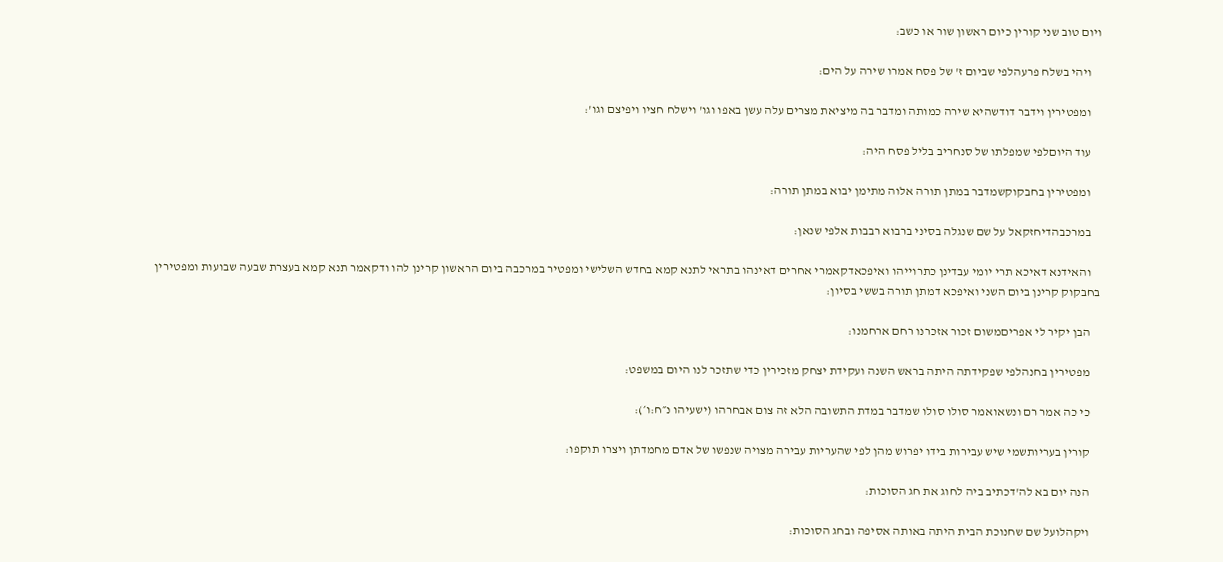ויום טוב שני קורין כיום ראשון שור או כשב:

    ויהי בשלח פרעהלפי שביום ז' של פסח אמרו שירה על הים:

    ומפטירין וידבר דודשהיא שירה כמותה ומדבר בה מיציאת מצרים עלה עשן באפו וגו' וישלח חציו ויפיצם וגו':

    עוד היוםלפי שמפלתו של סנחריב בליל פסח היה:

    ומפטירין בחבקוקשמדבר במתן תורה אלוה מתימן יבוא במתן תורה:

    במרכבהדיחזקאל על שם שנגלה בסיני ברבוא רבבות אלפי שנאן:

    והאידנא דאיכא תרי יומי עבדינן כתרוייהו ואיפכאדקאמרי אחרים דאינהו בתראי לתנא קמא בחדש השלישי ומפטיר במרכבה ביום הראשון קרינן להו ודקאמר תנא קמא בעצרת שבעה שבועות ומפטירין בחבקוק קרינן ביום השני ואיפכא דמתן תורה בששי בסיון:

    הבן יקיר לי אפריםמשום זכור אזכרנו רחם ארחמנו:

    מפטירין בחנהלפי שפקידתה היתה בראש השנה ועקידת יצחק מזכירין כדי שתזכר לנו היום במשפט:

    כי כה אמר רם ונשאואמר סולו סולו שמדבר במדת התשובה הלא זה צום אבחרהו (ישעיהו נ״ח:ו׳):

    קורין בעריותשמי שיש עבירות בידו יפרוש מהן לפי שהעריות עבירה מצויה שנפשו של אדם מחמדתן ויצרו תוקפו:

    הנה יום בא לה'דכתיב ביה לחוג את חג הסוכות:

    ויקהלועל שם שחנוכת הבית היתה באותה אסיפה ובחג הסוכות: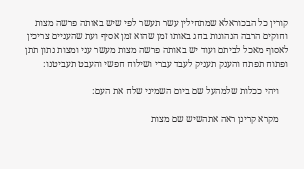קורין כל הבכוראלא שמתחילין עשר תעשר לפי שיש באותה פרשה מצות וחוקים הרבה הנהוגות בחג באותו זמן שהוא זמן אסיף ועת שהעניים צריכין לאסוף מאכל לביתם ועוד יש באותה פרשה מצות מעשר עני ומצות נתון תתן ופתוח תפתח והענק תעניק לעבד עברי ושילוח חפשי והעבט תעביטנו:

    ויהי ככלות שלמהעל שם ביום השמיני שלח את העם:

    מקרא קרינן ראה אתהשיש שם מצות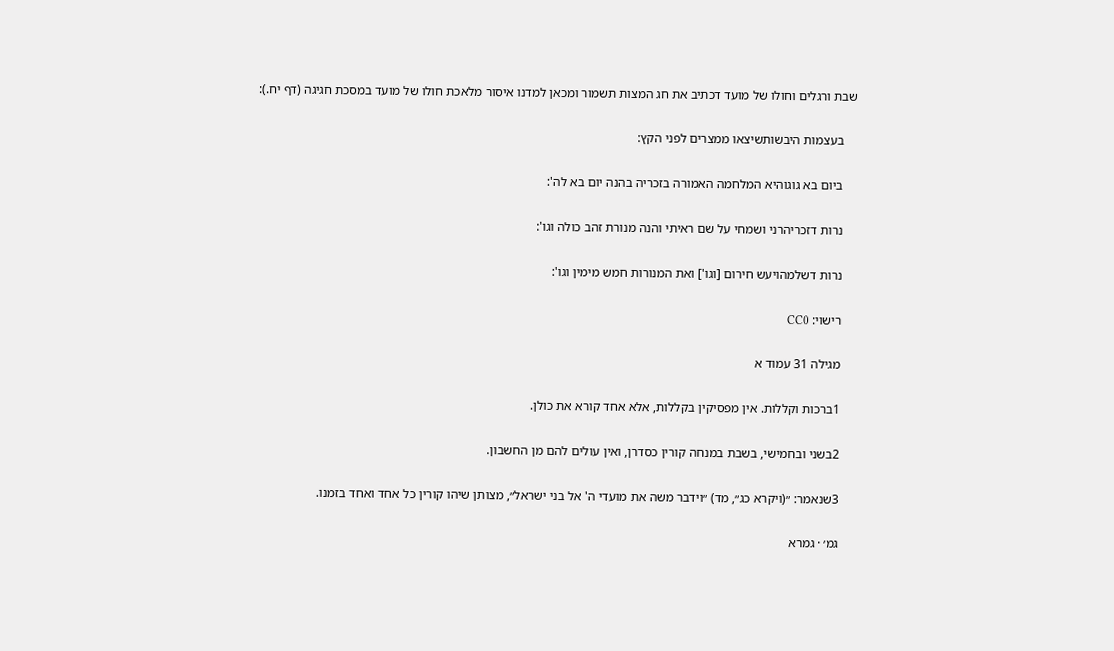שבת ורגלים וחולו של מועד דכתיב את חג המצות תשמור ומכאן למדנו איסור מלאכת חולו של מועד במסכת חגיגה (דף יח.):

    בעצמות היבשותשיצאו ממצרים לפני הקץ:

    ביום בא גוגוהיא המלחמה האמורה בזכריה בהנה יום בא לה':

    נרות דזכריהרני ושמחי על שם ראיתי והנה מנורת זהב כולה וגו':

    נרות דשלמהויעש חירום [וגו'] ואת המנורות חמש מימין וגו':

    רישוי: CC0

    מגילה 31 עמוד א

    1ברכות וקללות. אין מפסיקין בקללות, אלא אחד קורא את כולן.

    2בשני ובחמישי, בשבת במנחה קורין כסדרן, ואין עולים להם מן החשבון.

    3שנאמר: ״(ויקרא כג״, מד) ״וידבר משה את מועדי ה' אל בני ישראל״, מצותן שיהו קורין כל אחד ואחד בזמנו.

    גמ׳ · גמרא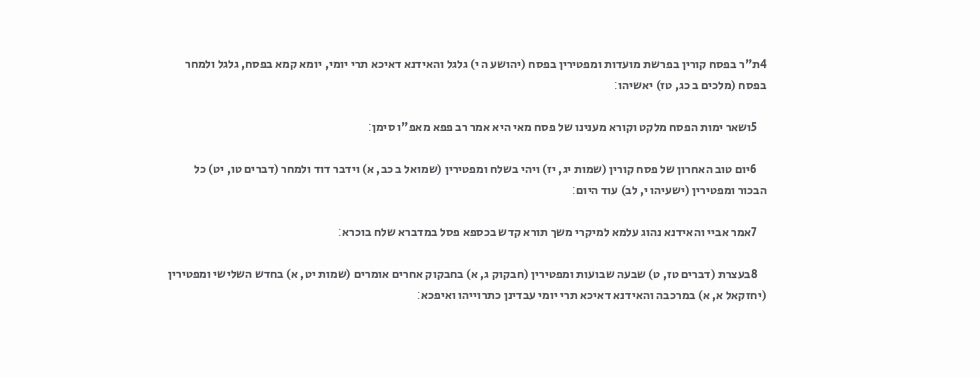4ת"ר בפסח קורין בפרשת מועדות ומפטירין בפסח (יהושע ה י) גלגל והאידנא דאיכא תרי יומי, יומא קמא בפסח, גלגל ולמחר בפסח (מלכים ב כג, טז) יאשיהו׃

    5ושאר ימות הפסח מלקט וקורא מענינו של פסח מאי היא אמר רב פפא מאפ"ו סימן׃

    6יום טוב האחרון של פסח קורין (שמות יג, יז) ויהי בשלח ומפטירין (שמואל ב כב, א) וידבר דוד ולמחר (דברים טו, יט) כל הבכור ומפטירין (ישעיהו י, לב) עוד היום׃

    7אמר אביי והאידנא נהוג עלמא למיקרי משך תורא קדש בכספא פסל במדברא שלח בוכרא׃

    8בעצרת (דברים טז, ט) שבעה שבועות ומפטירין (חבקוק ג, א) בחבקוק אחרים אומרים (שמות יט, א) בחדש השלישי ומפטירין (יחזקאל א, א) במרכבה והאידנא דאיכא תרי יומי עבדינן כתרוייהו ואיפכא׃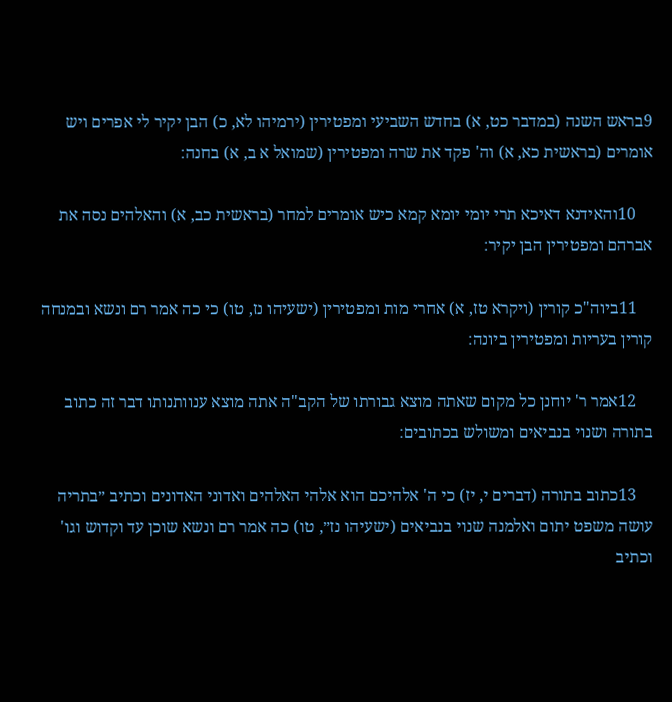9בראש השנה (במדבר כט, א) בחדש השביעי ומפטירין (ירמיהו לא, כ) הבן יקיר לי אפרים ויש אומרים (בראשית כא, א) וה' פקד את שרה ומפטירין (שמואל א ב, א) בחנה׃

    10והאידנא דאיכא תרי יומי יומא קמא כיש אומרים למחר (בראשית כב, א) והאלהים נסה את אברהם ומפטירין הבן יקיר׃

    11ביוה"כ קורין (ויקרא טז, א) אחרי מות ומפטירין (ישעיהו נז, טו) כי כה אמר רם ונשא ובמנחה קורין בעריות ומפטירין ביונה׃

    12אמר ר' יוחנן כל מקום שאתה מוצא גבורתו של הקב"ה אתה מוצא ענוותנותו דבר זה כתוב בתורה ושנוי בנביאים ומשולש בכתובים׃

    13כתוב בתורה (דברים י, יז) כי ה' אלהיכם הוא אלהי האלהים ואדוני האדונים וכתיב ״בתריה עושה משפט יתום ואלמנה שנוי בנביאים (ישעיהו נז״, טו) כה אמר רם ונשא שוכן עד וקדוש וגו' וכתיב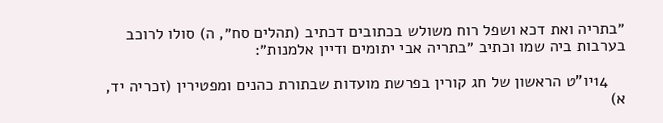״בתריה ואת דכא ושפל רוח משולש בכתובים דכתיב (תהלים סח״, ה) סולו לרוכב בערבות ביה שמו וכתיב ״בתריה אבי יתומים ודיין אלמנות״׃

    14יו"ט הראשון של חג קורין בפרשת מועדות שבתורת כהנים ומפטירין (זכריה יד, א)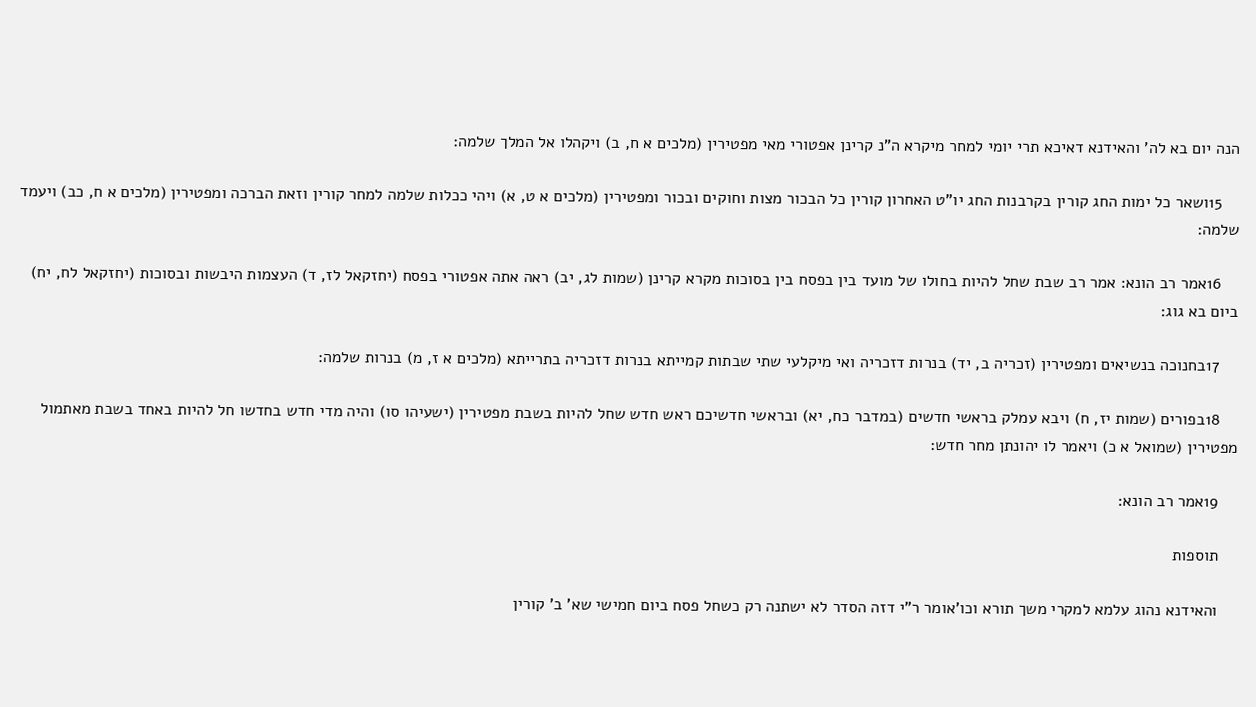הנה יום בא לה' והאידנא דאיכא תרי יומי למחר מיקרא ה"נ קרינן אפטורי מאי מפטירין (מלכים א ח, ב) ויקהלו אל המלך שלמה׃

    15ושאר כל ימות החג קורין בקרבנות החג יו"ט האחרון קורין כל הבכור מצות וחוקים ובכור ומפטירין (מלכים א ט, א) ויהי ככלות שלמה למחר קורין וזאת הברכה ומפטירין (מלכים א ח, כב) ויעמד שלמה׃

    16אמר רב הונא: אמר רב שבת שחל להיות בחולו של מועד בין בפסח בין בסוכות מקרא קרינן (שמות לג, יב) ראה אתה אפטורי בפסח (יחזקאל לז, ד) העצמות היבשות ובסוכות (יחזקאל לח, יח) ביום בא גוג׃

    17בחנוכה בנשיאים ומפטירין (זכריה ב, יד) בנרות דזכריה ואי מיקלעי שתי שבתות קמייתא בנרות דזכריה בתרייתא (מלכים א ז, מ) בנרות שלמה׃

    18בפורים (שמות יז, ח) ויבא עמלק בראשי חדשים (במדבר כח, יא) ובראשי חדשיכם ראש חדש שחל להיות בשבת מפטירין (ישעיהו סו) והיה מדי חדש בחדשו חל להיות באחד בשבת מאתמול מפטירין (שמואל א כ) ויאמר לו יהונתן מחר חדש׃

    19אמר רב הונא׃

    תוספות

    והאידנא נהוג עלמא למקרי משך תורא וכו'אומר ר"י דזה הסדר לא ישתנה רק כשחל פסח ביום חמישי שא' ב' קורין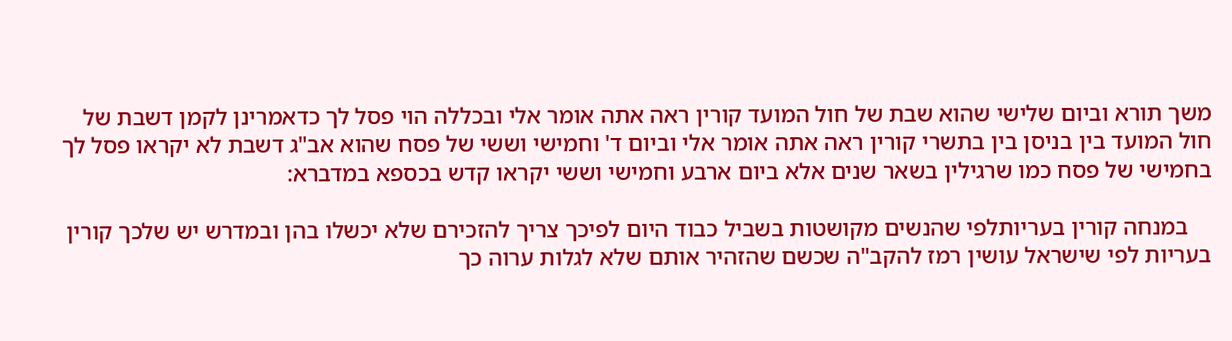משך תורא וביום שלישי שהוא שבת של חול המועד קורין ראה אתה אומר אלי ובכללה הוי פסל לך כדאמרינן לקמן דשבת של חול המועד בין בניסן בין בתשרי קורין ראה אתה אומר אלי וביום ד' וחמישי וששי של פסח שהוא אב"ג דשבת לא יקראו פסל לך בחמישי של פסח כמו שרגילין בשאר שנים אלא ביום ארבע וחמישי וששי יקראו קדש בכספא במדברא:

    במנחה קורין בעריותלפי שהנשים מקושטות בשביל כבוד היום לפיכך צריך להזכירם שלא יכשלו בהן ובמדרש יש שלכך קורין בעריות לפי שישראל עושין רמז להקב"ה שכשם שהזהיר אותם שלא לגלות ערוה כך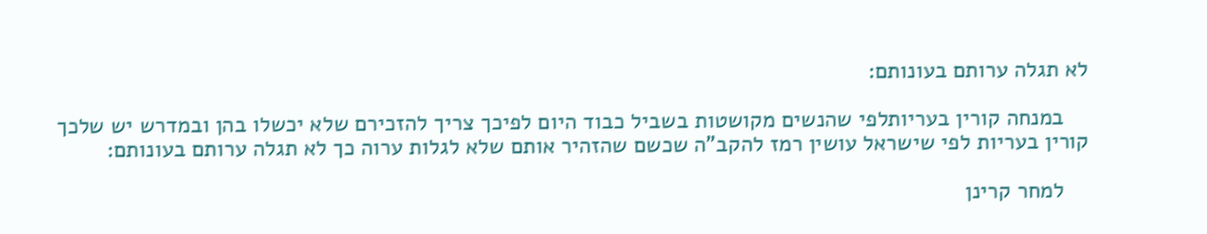לא תגלה ערותם בעונותם:

    במנחה קורין בעריותלפי שהנשים מקושטות בשביל כבוד היום לפיכך צריך להזכירם שלא יכשלו בהן ובמדרש יש שלכך קורין בעריות לפי שישראל עושין רמז להקב"ה שכשם שהזהיר אותם שלא לגלות ערוה כך לא תגלה ערותם בעונותם:

    למחר קרינן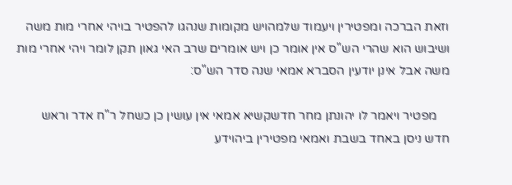וזאת הברכה ומפטירין ויעמוד שלמהויש מקומות שנהגו להפטיר בויהי אחרי מות משה ושיבוש הוא שהרי הש"ס אין אומר כן ויש אומרים שרב האי גאון תקן לומר ויהי אחרי מות משה אבל אינן יודעין הסברא אמאי שנה סדר הש"ס:

    מפטיר ויאמר לו יהונתן מחר חדשקשיא אמאי אין עושין כן כשחל ר"ח אדר וראש חדש ניסן באחד בשבת ואמאי מפטירין ביהוידע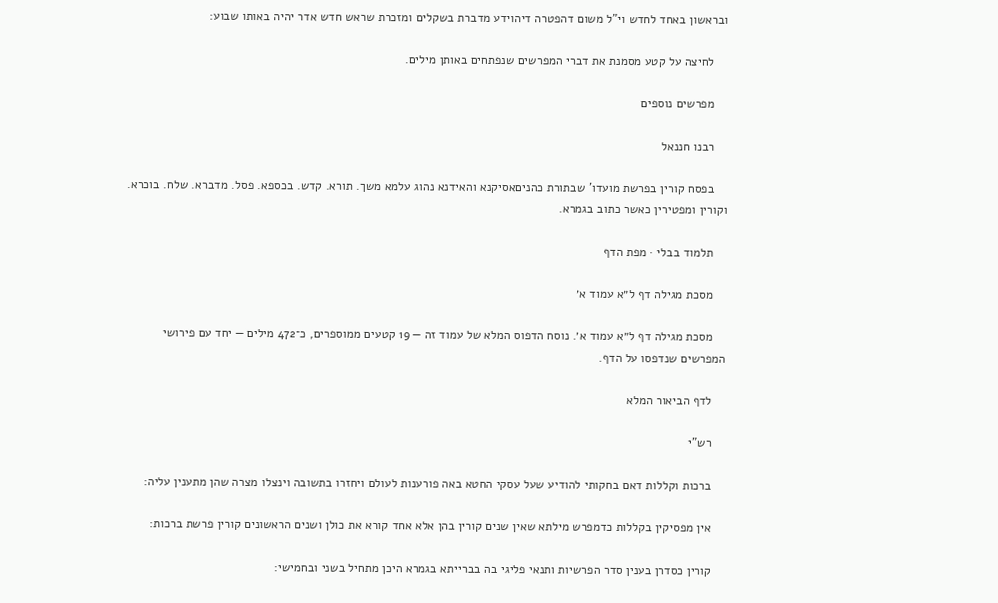ובראשון באחד לחדש וי"ל משום דהפטרה דיהוידע מדברת בשקלים ומזכרת שראש חדש אדר יהיה באותו שבוע:

    לחיצה על קטע מסמנת את דברי המפרשים שנפתחים באותן מילים.

    מפרשים נוספים

    רבנו חננאל

    בפסח קורין בפרשת מועדו' שבתורת כהניםאסיקנא והאידנא נהוג עלמא משך. תורא. קדש. בכספא. פסל. מדברא. שלח. בוכרא. וקורין ומפטירין כאשר כתוב בגמרא.

    תלמוד בבלי · מפת הדף

    מסכת מגילה דף ל״א עמוד א׳

    מסכת מגילה דף ל״א עמוד א׳. נוסח הדפוס המלא של עמוד זה — 19 קטעים ממוספרים, כ־472 מילים — יחד עם פירושי המפרשים שנדפסו על הדף.

    לדף הביאור המלא

    רש"י

    ברכות וקללות דאם בחקותי להודיע שעל עסקי החטא באה פורענות לעולם ויחזרו בתשובה וינצלו מצרה שהן מתענין עליה:

    אין מפסיקין בקללות כדמפרש מילתא שאין שנים קורין בהן אלא אחד קורא את כולן ושנים הראשונים קורין פרשת ברכות:

    קורין כסדרן בענין סדר הפרשיות ותנאי פליגי בה בברייתא בגמרא היכן מתחיל בשני ובחמישי: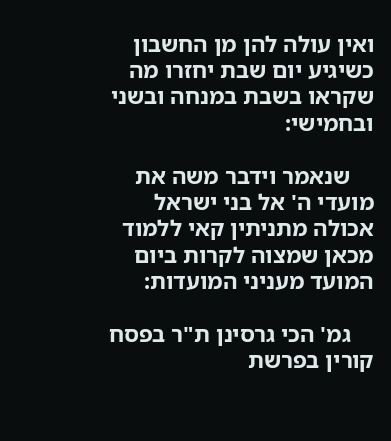ואין עולה להן מן החשבון כשיגיע יום שבת יחזרו מה שקראו בשבת במנחה ובשני ובחמישי:

    שנאמר וידבר משה את מועדי ה' אל בני ישראל אכולה מתניתין קאי ללמוד מכאן שמצוה לקרות ביום המועד מעניני המועדות:

    גמ' הכי גרסינן ת"ר בפסח קורין בפרשת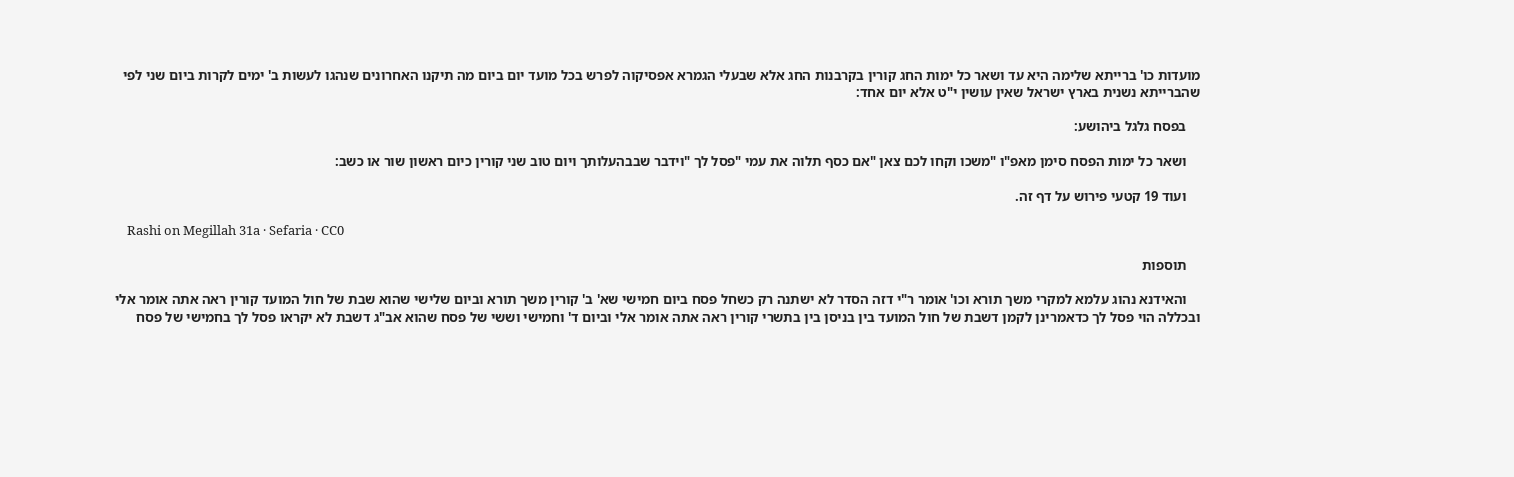מועדות כו' ברייתא שלימה היא עד ושאר כל ימות החג קורין בקרבנות החג אלא שבעלי הגמרא אפסיקוה לפרש בכל מועד יום ביום מה תיקנו האחרונים שנהגו לעשות ב' ימים לקרות ביום שני לפי שהברייתא נשנית בארץ ישראל שאין עושין י"ט אלא יום אחד:

    בפסח גלגל ביהושע:

    ושאר כל ימות הפסח סימן מאפ"ו "משכו וקחו לכם צאן "אם כסף תלוה את עמי "פסל לך "וידבר שבבהעלותך ויום טוב שני קורין כיום ראשון שור או כשב:

    ועוד 19 קטעי פירוש על דף זה.

    Rashi on Megillah 31a · Sefaria · CC0

    תוספות

    והאידנא נהוג עלמא למקרי משך תורא וכו' אומר ר"י דזה הסדר לא ישתנה רק כשחל פסח ביום חמישי שא' ב' קורין משך תורא וביום שלישי שהוא שבת של חול המועד קורין ראה אתה אומר אלי ובכללה הוי פסל לך כדאמרינן לקמן דשבת של חול המועד בין בניסן בין בתשרי קורין ראה אתה אומר אלי וביום ד' וחמישי וששי של פסח שהוא אב"ג דשבת לא יקראו פסל לך בחמישי של פסח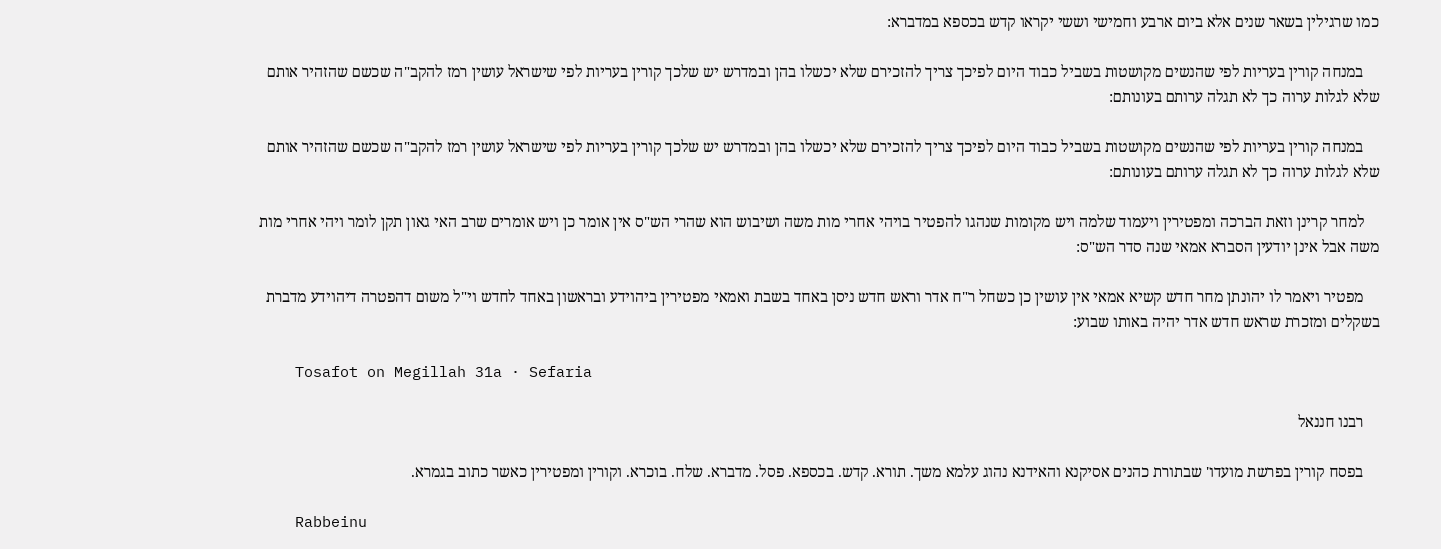כמו שרגילין בשאר שנים אלא ביום ארבע וחמישי וששי יקראו קדש בכספא במדברא:

    במנחה קורין בעריות לפי שהנשים מקושטות בשביל כבוד היום לפיכך צריך להזכירם שלא יכשלו בהן ובמדרש יש שלכך קורין בעריות לפי שישראל עושין רמז להקב"ה שכשם שהזהיר אותם שלא לגלות ערוה כך לא תגלה ערותם בעונותם:

    במנחה קורין בעריות לפי שהנשים מקושטות בשביל כבוד היום לפיכך צריך להזכירם שלא יכשלו בהן ובמדרש יש שלכך קורין בעריות לפי שישראל עושין רמז להקב"ה שכשם שהזהיר אותם שלא לגלות ערוה כך לא תגלה ערותם בעונותם:

    למחר קרינן וזאת הברכה ומפטירין ויעמוד שלמה ויש מקומות שנהגו להפטיר בויהי אחרי מות משה ושיבוש הוא שהרי הש"ס אין אומר כן ויש אומרים שרב האי גאון תקן לומר ויהי אחרי מות משה אבל אינן יודעין הסברא אמאי שנה סדר הש"ס:

    מפטיר ויאמר לו יהונתן מחר חדש קשיא אמאי אין עושין כן כשחל ר"ח אדר וראש חדש ניסן באחד בשבת ואמאי מפטירין ביהוידע ובראשון באחד לחדש וי"ל משום דהפטרה דיהוידע מדברת בשקלים ומזכרת שראש חדש אדר יהיה באותו שבוע:

    Tosafot on Megillah 31a · Sefaria

    רבנו חננאל

    בפסח קורין בפרשת מועדו' שבתורת כהנים אסיקנא והאידנא נהוג עלמא משך. תורא. קדש. בכספא. פסל. מדברא. שלח. בוכרא. וקורין ומפטירין כאשר כתוב בגמרא.

    Rabbeinu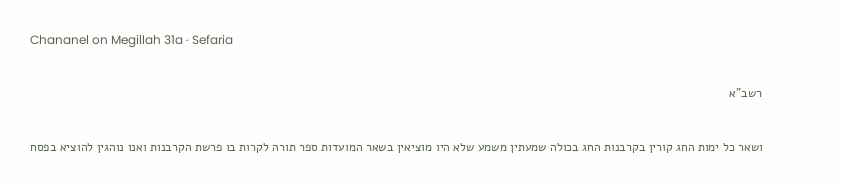Chananel on Megillah 31a · Sefaria

    רשב"א

    ושאר כל ימות החג קורין בקרבנות החג בכולה שמעתין משמע שלא היו מוציאין בשאר המועדות ספר תורה לקרות בו פרשת הקרבנות ואנו נוהגין להוציא בפסח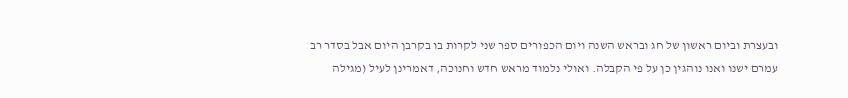ובעצרת וביום ראשון של חג ובראש השנה ויום הכפורים ספר שני לקרות בו בקרבן היום אבל בסדר רב עמרם ישנו ואנו נוהגין כן על פי הקבלה. ואולי נלמוד מראש חדש וחנוכה, דאמרינן לעיל (מגילה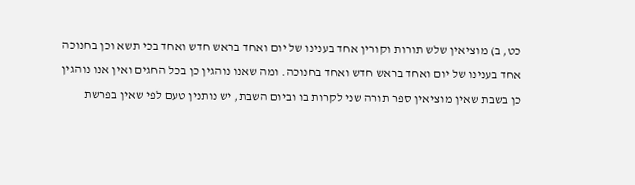כט, ב) מוציאין שלש תורות וקורין אחד בענינו של יום ואחד בראש חדש ואחד בכי תשא וכן בחנוכה אחד בענינו של יום ואחד בראש חדש ואחד בחנוכה. ומה שאנו נוהגין כן בכל החגים ואין אנו נוהגין כן בשבת שאין מוציאין ספר תורה שני לקרות בו וביום השבת, יש נותנין טעם לפי שאין בפרשת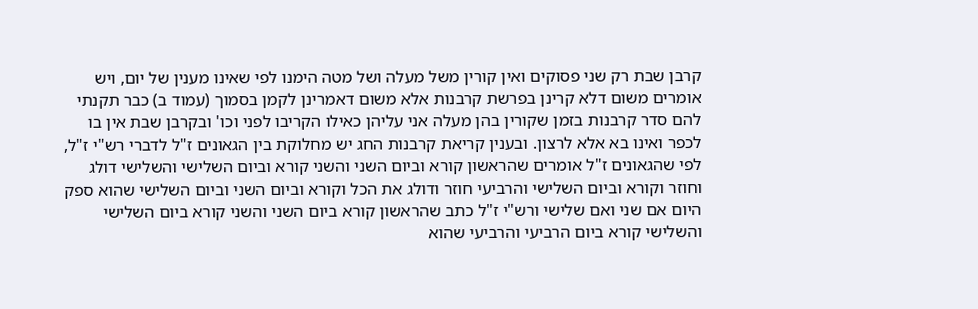קרבן שבת רק שני פסוקים ואין קורין משל מעלה ושל מטה הימנו לפי שאינו מענין של יום, ויש אומרים משום דלא קרינן בפרשת קרבנות אלא משום דאמרינן לקמן בסמוך (עמוד ב) כבר תקנתי להם סדר קרבנות בזמן שקורין בהן מעלה אני עליהן כאילו הקריבו לפני וכו' ובקרבן שבת אין בו לכפר ואינו בא אלא לרצון. ובענין קריאת קרבנות החג יש מחלוקת בין הגאונים ז"ל לדברי רש"י ז"ל, לפי שהגאונים ז"ל אומרים שהראשון קורא וביום השני והשני קורא וביום השלישי והשלישי דולג וחוזר וקורא וביום השלישי והרביעי חוזר ודולג את הכל וקורא וביום השני וביום השלישי שהוא ספק היום אם שני ואם שלישי ורש"י ז"ל כתב שהראשון קורא ביום השני והשני קורא ביום השלישי והשלישי קורא ביום הרביעי והרביעי שהוא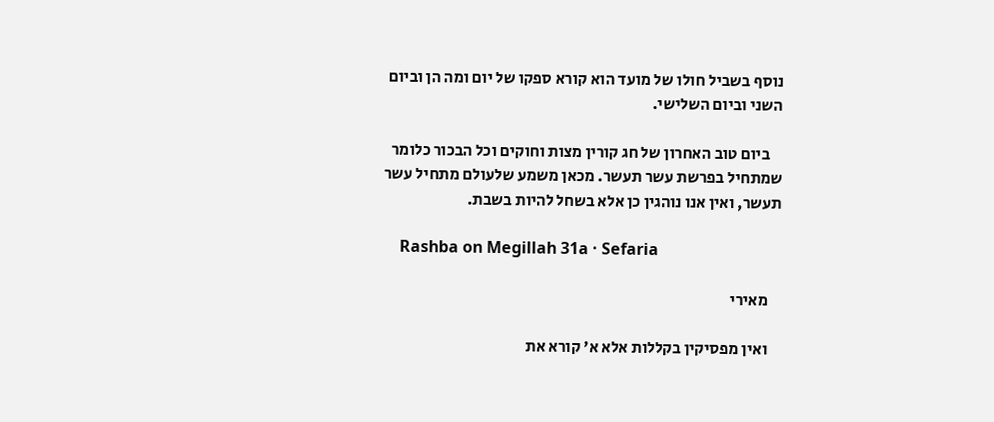נוסף בשביל חולו של מועד הוא קורא ספקו של יום ומה הן וביום השני וביום השלישי.

    ביום טוב האחרון של חג קורין מצות וחוקים וכל הבכור כלומר שמתחיל בפרשת עשר תעשר. מכאן משמע שלעולם מתחיל עשר תעשר, ואין אנו נוהגין כן אלא בשחל להיות בשבת.

    Rashba on Megillah 31a · Sefaria

    מאירי

    ואין מפסיקין בקללות אלא א' קורא את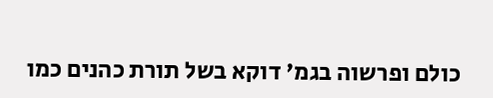כולם ופרשוה בגמ' דוקא בשל תורת כהנים כמו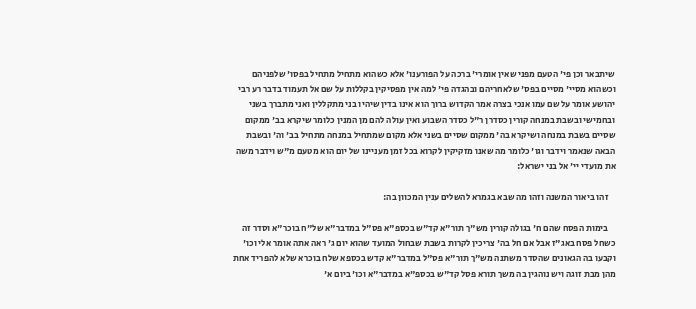שיתבאר וכן פי' הטעם מפני שאין אומרי' ברכה על הפורענו' אלא כשהוא מתחיל מתחיל בפסו' שלפניהם וכשהוא מסיי' מסיים בפס' שלאחריהם ובהגדה פי' למה אין מפסיקין בקללות על שם אל תעמוד בדבר רע רבי יהושע אומר על שם עמו אנכי בצרה אמר הקדוש ברוך הוא אינו בדין שיהיו בני מתקללין ואני מתברך בשני ובחמישי ובשבת במנחה קורין כסדרן ר"ל כסדר השבוע ואין עולה להם מן המנין כלומר שיקרא בב' ממקום שסיים בשבת במנחה ושיקרא בה' ממקום שסיים בשני אלא מקום שמתחיל במנחה מתחיל בב' וה' ובשבת הבאה שנאמר וידבר וגו' כלומר מה שאנו מזקיקין לקרוא בכל זמן מעניינו של יום הוא מטעם מ"ש וידבר משה את מועדי יי' אל בני ישראל:

    זהו ביאור המשנה וזהו מה שבא בגמרא להשלים ענין המכוון בה:

    בימות הפסח שהם ח' בגולה קורין מש"ך תור"א קד"ש בכספ"א פס"ל במדבר"א של"ח בוכר"א וסדר זה כשחל פסח באג"ז אבל אם חל בה' צריכין לקרות בשבת שבחול המועד שהוא יום ג' ראה אתה אומר אלי וכו' וקבעו בה הגאונים שהסדר משתנה מש"ך תור"א פס"ל במדבר"א קדש בכספא שלח בוכרא שלא להפריד אחת מהן מבת זוגה ויש נוהגין בה משך תורא פסל קד"ש בכספ"א במדבר"א וכו' ביום א'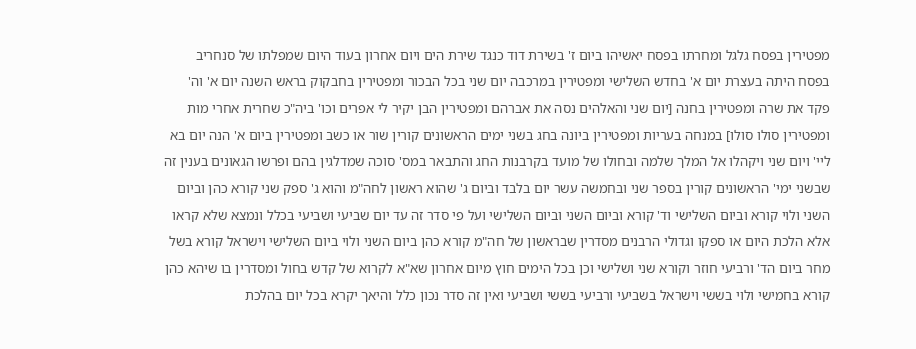מפטירין בפסח גלגל ומחרתו בפסח יאשיהו ביום ז' בשירת דוד כנגד שירת הים ויום אחרון בעוד היום שמפלתו של סנחריב בפסח היתה בעצרת יום א' בחדש השלישי ומפטירין במרכבה יום שני בכל הבכור ומפטירין בחבקוק בראש השנה יום א' וה' פקד את שרה ומפטירין בחנה [יום שני והאלהים נסה את אברהם ומפטירין הבן יקיר לי אפרים וכו' ביה"כ שחרית אחרי מות ומפטירין סולו סולו] במנחה בעריות ומפטירין ביונה בחג בשני ימים הראשונים קורין שור או כשב ומפטירין ביום א' הנה יום בא ליי' ויום שני ויקהלו אל המלך שלמה ובחולו של מועד בקרבנות החג והתבאר במס' סוכה שמדלגין בהם ופרשו הגאונים בענין זה שבשני ימי' הראשונים קורין בספר שני ובחמשה עשר יום בלבד וביום ג' שהוא ראשון לחה"מ והוא ג' ספק שני קורא כהן וביום השני ולוי קורא וביום השלישי וד' קורא וביום השני וביום השלישי ועל פי סדר זה עד יום שביעי ושביעי בכלל ונמצא שלא קראו אלא הלכת היום או ספקו וגדולי הרבנים מסדרין שבראשון של חה"מ קורא כהן ביום השני ולוי ביום השלישי וישראל קורא בשל מחר ביום הד' ורביעי חוזר וקורא שני ושלישי וכן בכל הימים חוץ מיום אחרון שא"א לקרוא של קדש בחול ומסדרין בו שיהא כהן קורא בחמישי ולוי בששי וישראל בשביעי ורביעי בששי ושביעי ואין זה סדר נכון כלל והיאך יקרא בכל יום בהלכת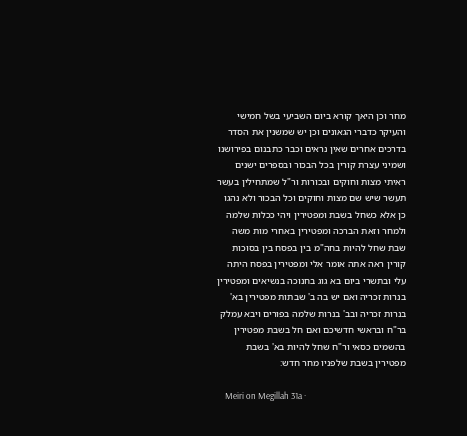מחר וכן היאך קורא ביום השביעי בשל חמישי והעיקר כדברי הגאונים וכן יש שמשנין את הסדר בדרכים אחרים שאין נראים וכבר כתבנום בפירושנו ושמיני עצרת קורין בכל הבכור ובספרים ישנים ראיתי מצות וחוקים ובכורות ור"ל שמתחילין בעשר תעשר שיש שם מצות וחוקים וכל הבכור ולא נהגו כן אלא כשחל בשבת ומפטירין ויהי ככלות שלמה ולמחר וזאת הברכה ומפטירין באחרי מות משה שבת שחל להיות בחה"מ בין בפסח בין בסוכות קורין ראה אתה אומר אלי ומפטירין בפסח היתה עלי ובתשרי ביום בא גוג בחנוכה בנשיאים ומפטירין בנרות זכריה ואם יש בה ב' שבתות מפטירין בא' בנרות זכריה ובב' בנרות שלמה בפורים ויבא עמלק בר"ח ובראשי חדשיכם ואם חל בשבת מפטירין בהשמים כסאי ור"ח שחל להיות בא' בשבת מפטירין בשבת שלפניו מחר חדש:

    Meiri on Megillah 31a ·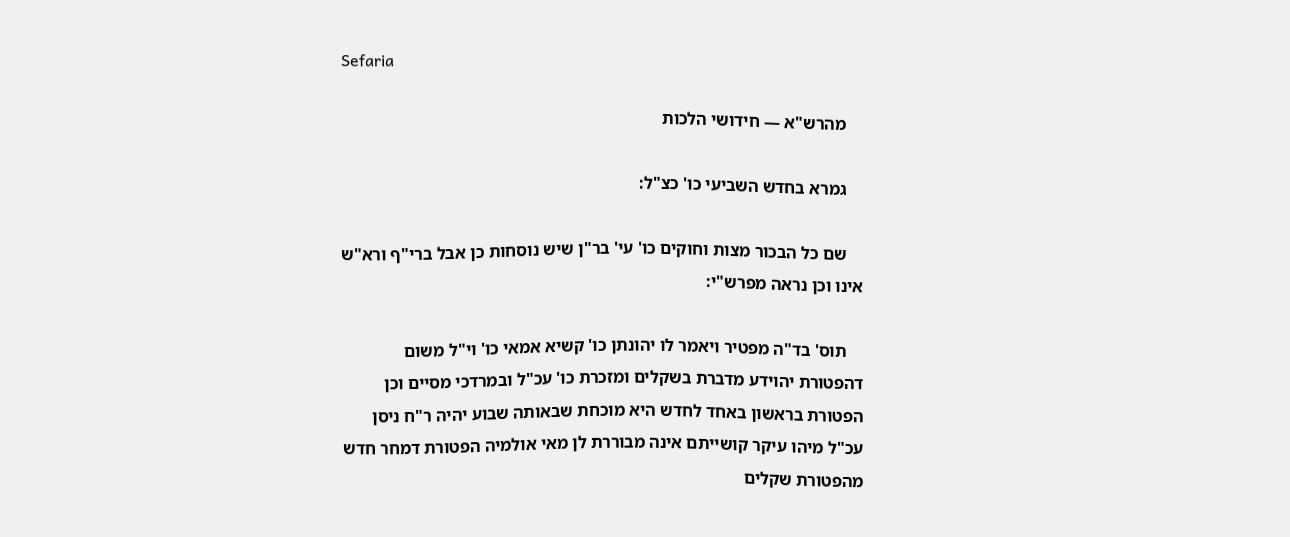Sefaria

    מהרש"א — חידושי הלכות

    גמרא בחדש השביעי כו' כצ"ל:

    שם כל הבכור מצות וחוקים כו' עי' בר"ן שיש נוסחות כן אבל ברי"ף ורא"ש אינו וכן נראה מפרש"י:

    תוס' בד"ה מפטיר ויאמר לו יהונתן כו' קשיא אמאי כו' וי"ל משום דהפטורת יהוידע מדברת בשקלים ומזכרת כו' עכ"ל ובמרדכי מסיים וכן הפטורת בראשון באחד לחדש היא מוכחת שבאותה שבוע יהיה ר"ח ניסן עכ"ל מיהו עיקר קושייתם אינה מבוררת לן מאי אולמיה הפטורת דמחר חדש מהפטורת שקלים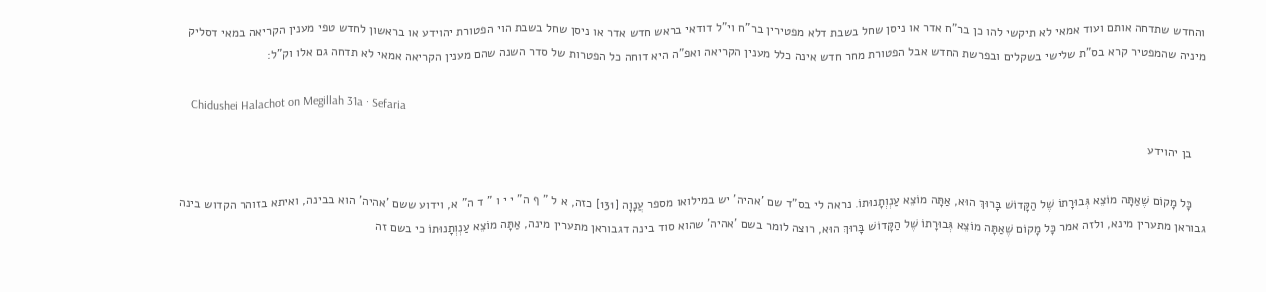והחדש שתדחה אותם ועוד אמאי לא תיקשי להו כן בר"ח אדר או ניסן שחל בשבת דלא מפטירין בר"ח וי"ל דודאי בראש חדש אדר או ניסן שחל בשבת הוי הפטורת יהוידע או בראשון לחדש טפי מענין הקריאה במאי דסליק מיניה שהמפטיר קרא בס"ת שלישי בשקלים ובפרשת החדש אבל הפטורת מחר חדש אינה כלל מענין הקריאה ואפ"ה היא דוחה כל הפטרות של סדר השנה שהם מענין הקריאה אמאי לא תדחה גם אלו וק"ל:

    Chidushei Halachot on Megillah 31a · Sefaria

    בן יהוידע

    כָּל מָקוֹם שֶׁאַתָּה מוֹצֵא גְּבוּרָתוֹ שֶׁל הַקָּדוֹשׁ בָּרוּךְ הוּא, אַתָּה מוֹצֵא עַנְוְתָנוּתוֹ. נראה לי בס"ד שם 'אהיה' יש במילואו מספר עֲנָוָה [131] כזה, א ל " ף ה" י י ו " ד ה" א, וידוע ששם 'אהיה' הוא בבינה, ואיתא בזוהר הקדוש בינה גבוראן מתערין מינא, ולזה אמר כָּל מָקוֹם שֶׁאַתָּה מוֹצֵא גְּבוּרָתוֹ שֶׁל הַקָּדוֹשׁ בָּרוּךְ הוּא, רוצה לומר בשם 'אהיה' שהוא סוד בינה דגבוראן מתערין מינה, אַתָּה מוֹצֵא עַנְוְתָנוּתוֹ כי בשם זה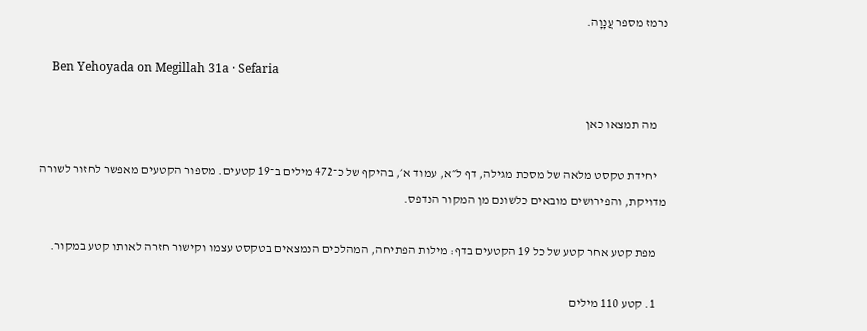נרמז מספר עֲנָוָה.

    Ben Yehoyada on Megillah 31a · Sefaria

    מה תמצאו כאן

    יחידת טקסט מלאה של מסכת מגילה, דף ל״א, עמוד א׳, בהיקף של כ־472 מילים ב־19 קטעים. מספור הקטעים מאפשר לחזור לשורה מדויקת, והפירושים מובאים כלשונם מן המקור הנדפס.

    מפת קטע אחר קטע של כל 19 הקטעים בדף: מילות הפתיחה, המהלכים הנמצאים בטקסט עצמו וקישור חזרה לאותו קטע במקור.

    1. קטע 110 מילים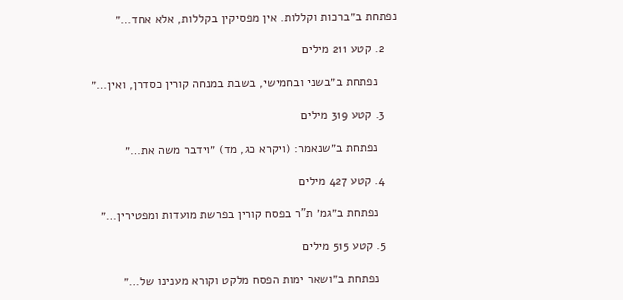נפתחת ב״ברכות וקללות. אין מפסיקין בקללות, אלא אחד…״

    2. קטע 211 מילים

      נפתחת ב״בשני ובחמישי, בשבת במנחה קורין כסדרן, ואין…״

    3. קטע 319 מילים

      נפתחת ב״שנאמר: (ויקרא כג, מד) ״וידבר משה את…״

    4. קטע 427 מילים

      נפתחת ב״גמ׳ ת"ר בפסח קורין בפרשת מועדות ומפטירין…״

    5. קטע 515 מילים

      נפתחת ב״ושאר ימות הפסח מלקט וקורא מענינו של…״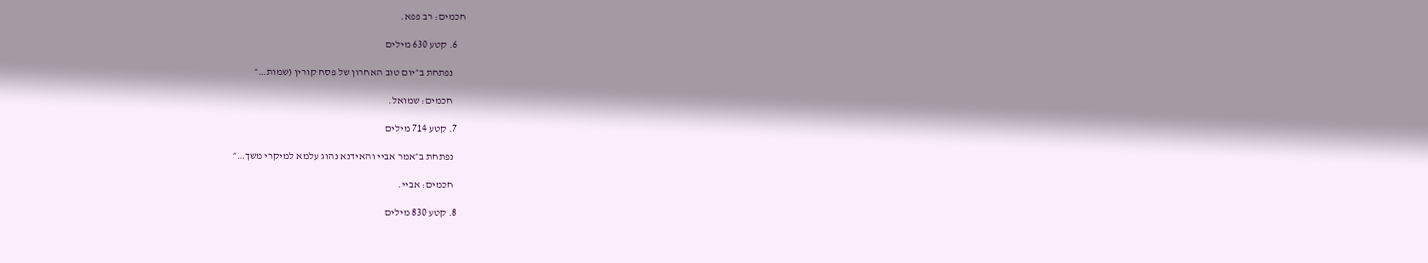חכמים: רב פפא.

    6. קטע 630 מילים

      נפתחת ב״יום טוב האחרון של פסח קורין (שמות…״

      חכמים: שמואל.

    7. קטע 714 מילים

      נפתחת ב״אמר אביי והאידנא נהוג עלמא למיקרי משך…״

      חכמים: אביי.

    8. קטע 830 מילים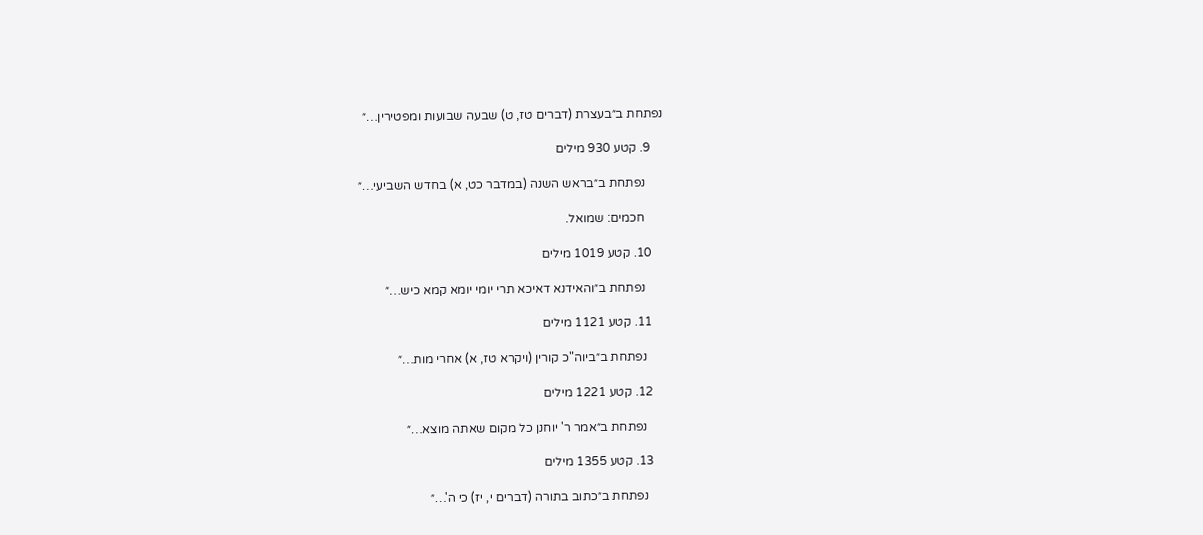נפתחת ב״בעצרת (דברים טז, ט) שבעה שבועות ומפטירין…״

    9. קטע 930 מילים

      נפתחת ב״בראש השנה (במדבר כט, א) בחדש השביעי…״

      חכמים: שמואל.

    10. קטע 1019 מילים

      נפתחת ב״והאידנא דאיכא תרי יומי יומא קמא כיש…״

    11. קטע 1121 מילים

      נפתחת ב״ביוה"כ קורין (ויקרא טז, א) אחרי מות…״

    12. קטע 1221 מילים

      נפתחת ב״אמר ר' יוחנן כל מקום שאתה מוצא…״

    13. קטע 1355 מילים

      נפתחת ב״כתוב בתורה (דברים י, יז) כי ה'…״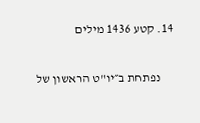14. קטע 1436 מילים

      נפתחת ב״יו"ט הראשון של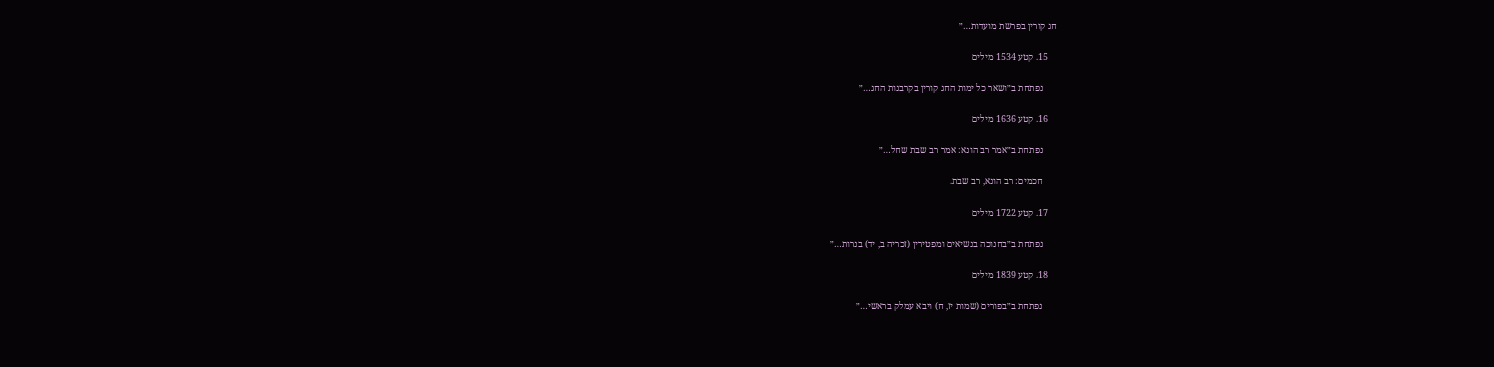חג קורין בפרשת מועדות…״

    15. קטע 1534 מילים

      נפתחת ב״ושאר כל ימות החג קורין בקרבנות החג…״

    16. קטע 1636 מילים

      נפתחת ב״אמר רב הונא: אמר רב שבת שחל…״

      חכמים: רב הונא, רב שבת.

    17. קטע 1722 מילים

      נפתחת ב״בחנוכה בנשיאים ומפטירין (זכריה ב, יד) בנרות…״

    18. קטע 1839 מילים

      נפתחת ב״בפורים (שמות יז, ח) ויבא עמלק בראשי…״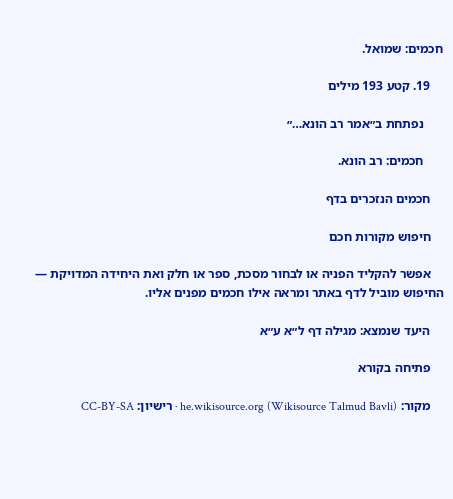חכמים: שמואל.

    19. קטע 193 מילים

      נפתחת ב״אמר רב הונא…״

      חכמים: רב הונא.

    חכמים הנזכרים בדף

    חיפוש מקורות חכם

    אפשר להקליד הפניה או לבחור מסכת, ספר או חלק ואת היחידה המדויקת — החיפוש מוביל לדף באתר ומראה אילו חכמים מפנים אליו.

    היעד שנמצא: מגילה דף ל״א ע״א

    פתיחה בקורא

    מקור: he.wikisource.org (Wikisource Talmud Bavli) · רישיון: CC-BY-SA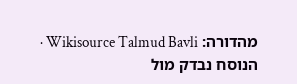מהדורה: Wikisource Talmud Bavli · הנוסח נבדק מול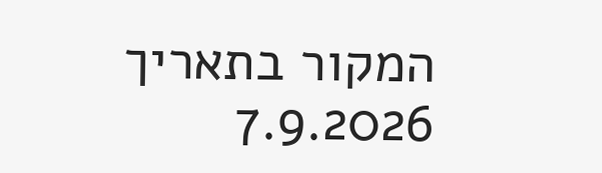המקור בתאריך 7.9.2026